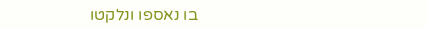בו נאספו ונלקטו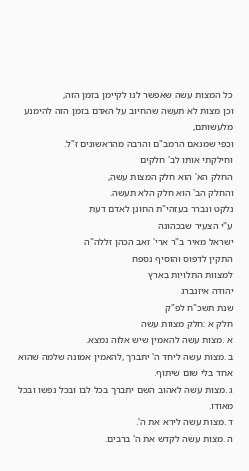כל המצות עשה שאפשר לנו לקיימן בזמן הזה,
וכן מצות לא תעשה שהחיוב על האדם בזמן הזה להימנע מלעשותם,
וכפי שמנאם הרמב"ם והרבה מהראשונים ז"ל.
וחילקתי אותו לב' חלקים
החלק הא' הוא חלק המצות עשה,
והחלק הב' הוא חלק הלא תעשה.
נלקט ונברר בעזהי"ת החונן לאדם דעת
ע"י הצעיר שבכהונה
ישראל מאיר ב"ר ארי' זאב הכהן זללה"ה
התקין לדפוס והוסיף נספח
למצוות התלויות בארץ
יהודה איזנברג
שנת תשכ"ח לפ"ק
חלק א :חלק מצוות עשה
א .מצות עשה להאמין שיש אלוה נמצא.
ב .מצות עשה ליחד ה' יתברך ,להאמין אמונה שלמה שהוא אחד בלי שום שיתוף.
ג .מצות עשה לאהוב השם יתברך בכל לבו ובכל נפשו ובכל מאודו.
ד .מצות עשה לירא את ה'.
ה .מצות עשה לקדש את ה' ברבים.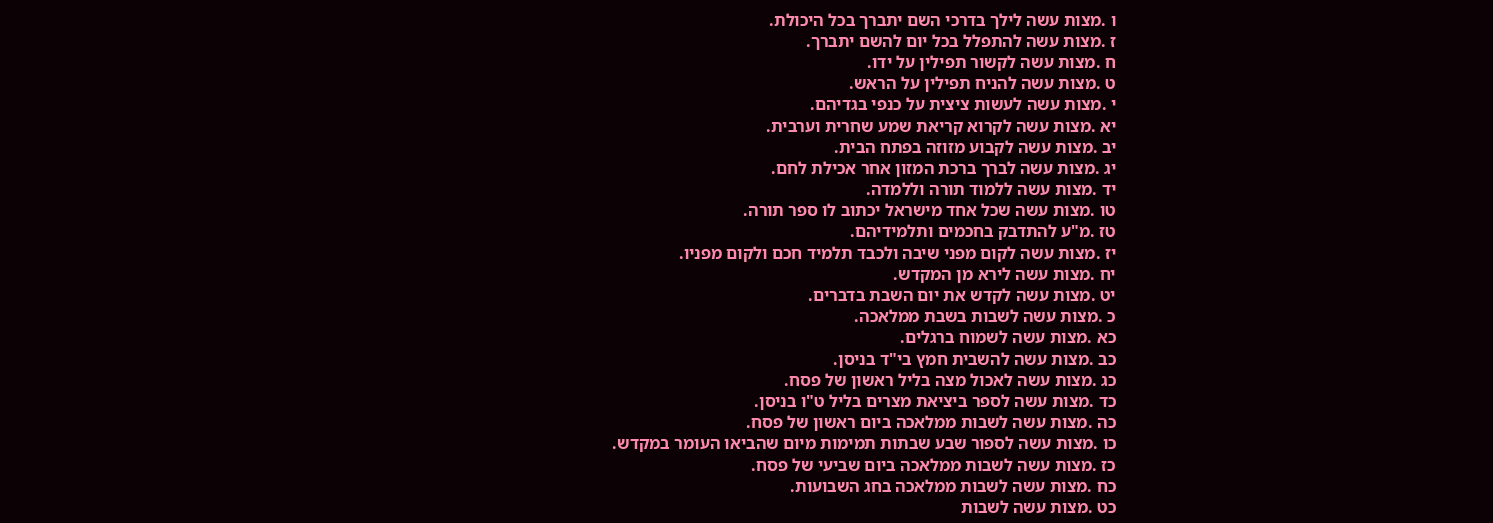ו .מצות עשה לילך בדרכי השם יתברך בכל היכולת.
ז .מצות עשה להתפלל בכל יום להשם יתברך.
ח .מצות עשה לקשור תפילין על ידו.
ט .מצות עשה להניח תפילין על הראש.
י .מצות עשה לעשות ציצית על כנפי בגדיהם.
יא .מצות עשה לקרוא קריאת שמע שחרית וערבית.
יב .מצות עשה לקבוע מזוזה בפתח הבית.
יג .מצות עשה לברך ברכת המזון אחר אכילת לחם.
יד .מצות עשה ללמוד תורה וללמדה.
טו .מצות עשה שכל אחד מישראל יכתוב לו ספר תורה.
טז .מ"ע להתדבק בחכמים ותלמידיהם.
יז .מצות עשה לקום מפני שיבה ולכבד תלמיד חכם ולקום מפניו.
יח .מצות עשה לירא מן המקדש.
יט .מצות עשה לקדש את יום השבת בדברים.
כ .מצות עשה לשבות בשבת ממלאכה.
כא .מצות עשה לשמוח ברגלים.
כב .מצות עשה להשבית חמץ בי"ד בניסן.
כג .מצות עשה לאכול מצה בליל ראשון של פסח.
כד .מצות עשה לספר ביציאת מצרים בליל ט"ו בניסן.
כה .מצות עשה לשבות ממלאכה ביום ראשון של פסח.
כו .מצות עשה לספור שבע שבתות תמימות מיום שהביאו העומר במקדש.
כז .מצות עשה לשבות ממלאכה ביום שביעי של פסח.
כח .מצות עשה לשבות ממלאכה בחג השבועות.
כט .מצות עשה לשבות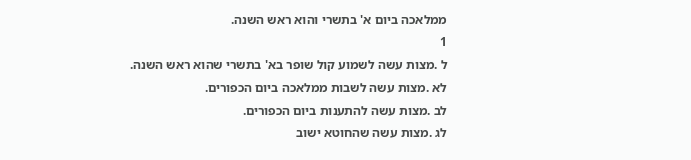ממלאכה ביום א' בתשרי והוא ראש השנה.
1
ל .מצות עשה לשמוע קול שופר בא' בתשרי שהוא ראש השנה.
לא .מצות עשה לשבות ממלאכה ביום הכפורים.
לב .מצות עשה להתענות ביום הכפורים.
לג .מצות עשה שהחוטא ישוב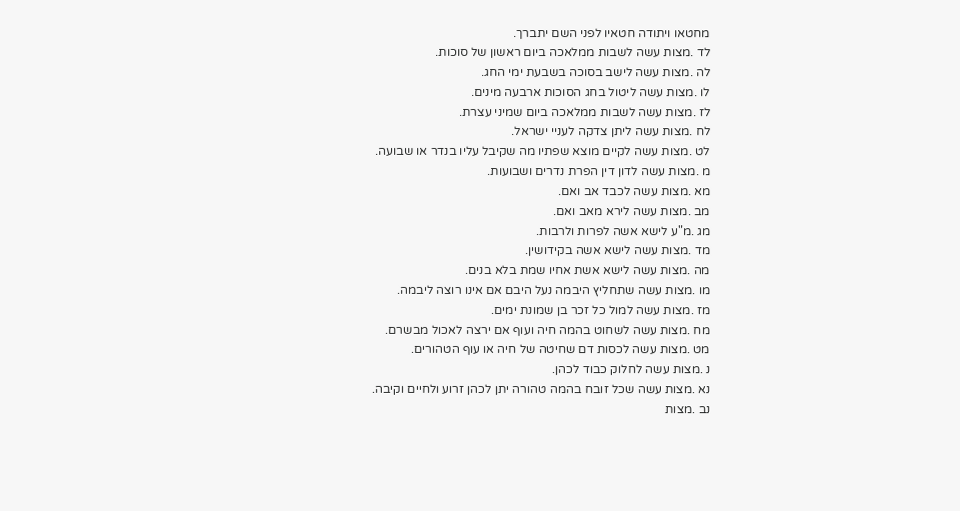מחטאו ויתודה חטאיו לפני השם יתברך.
לד .מצות עשה לשבות ממלאכה ביום ראשון של סוכות.
לה .מצות עשה לישב בסוכה בשבעת ימי החג.
לו .מצות עשה ליטול בחג הסוכות ארבעה מינים.
לז .מצות עשה לשבות ממלאכה ביום שמיני עצרת.
לח .מצות עשה ליתן צדקה לעניי ישראל.
לט .מצות עשה לקיים מוצא שפתיו מה שקיבל עליו בנדר או שבועה.
מ .מצות עשה לדון דין הפרת נדרים ושבועות.
מא .מצות עשה לכבד אב ואם.
מב .מצות עשה לירא מאב ואם.
מג .מ"ע לישא אשה לפרות ולרבות.
מד .מצות עשה לישא אשה בקידושין.
מה .מצות עשה לישא אשת אחיו שמת בלא בנים.
מו .מצות עשה שתחליץ היבמה נעל היבם אם אינו רוצה ליבמה.
מז .מצות עשה למול כל זכר בן שמונת ימים.
מח .מצות עשה לשחוט בהמה חיה ועוף אם ירצה לאכול מבשרם.
מט .מצות עשה לכסות דם שחיטה של חיה או עוף הטהורים.
נ .מצות עשה לחלוק כבוד לכהן.
נא .מצות עשה שכל זובח בהמה טהורה יתן לכהן זרוע ולחיים וקיבה.
נב .מצות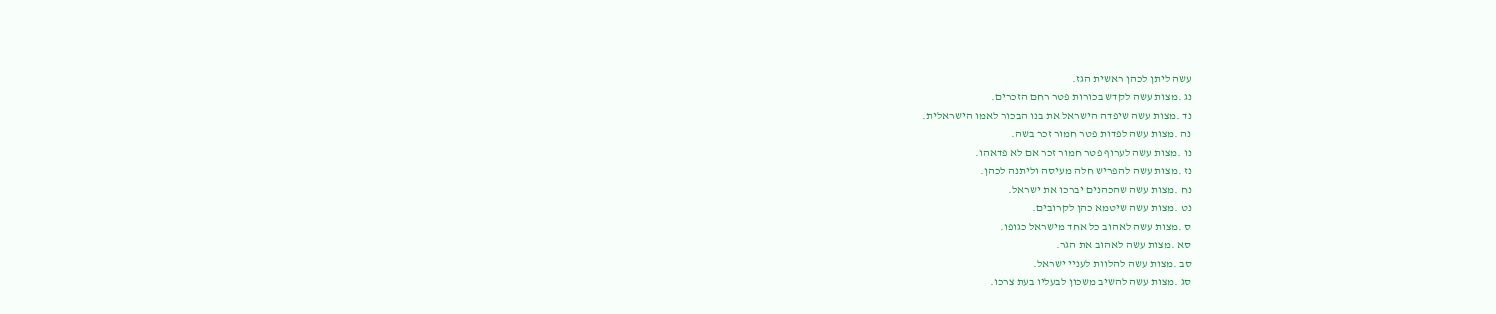עשה ליתן לכהן ראשית הגז.
נג .מצות עשה לקדש בכורות פטר רחם הזכרים.
נד .מצות עשה שיפדה הישראל את בנו הבכור לאמו הישראלית.
נה .מצות עשה לפדות פטר חמור זכר בשה.
נו .מצות עשה לערוף פטר חמור זכר אם לא פדאהו.
נז .מצות עשה להפריש חלה מעיסה וליתנה לכהן.
נח .מצות עשה שהכהנים יברכו את ישראל.
נט .מצות עשה שיטמא כהן לקרובים.
ס .מצות עשה לאהוב כל אחד מישראל כגופו.
סא .מצות עשה לאהוב את הגר.
סב .מצות עשה להלוות לעניי ישראל.
סג .מצות עשה להשיב משכון לבעליו בעת צרכו.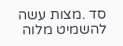סד .מצות עשה להשמיט מלוה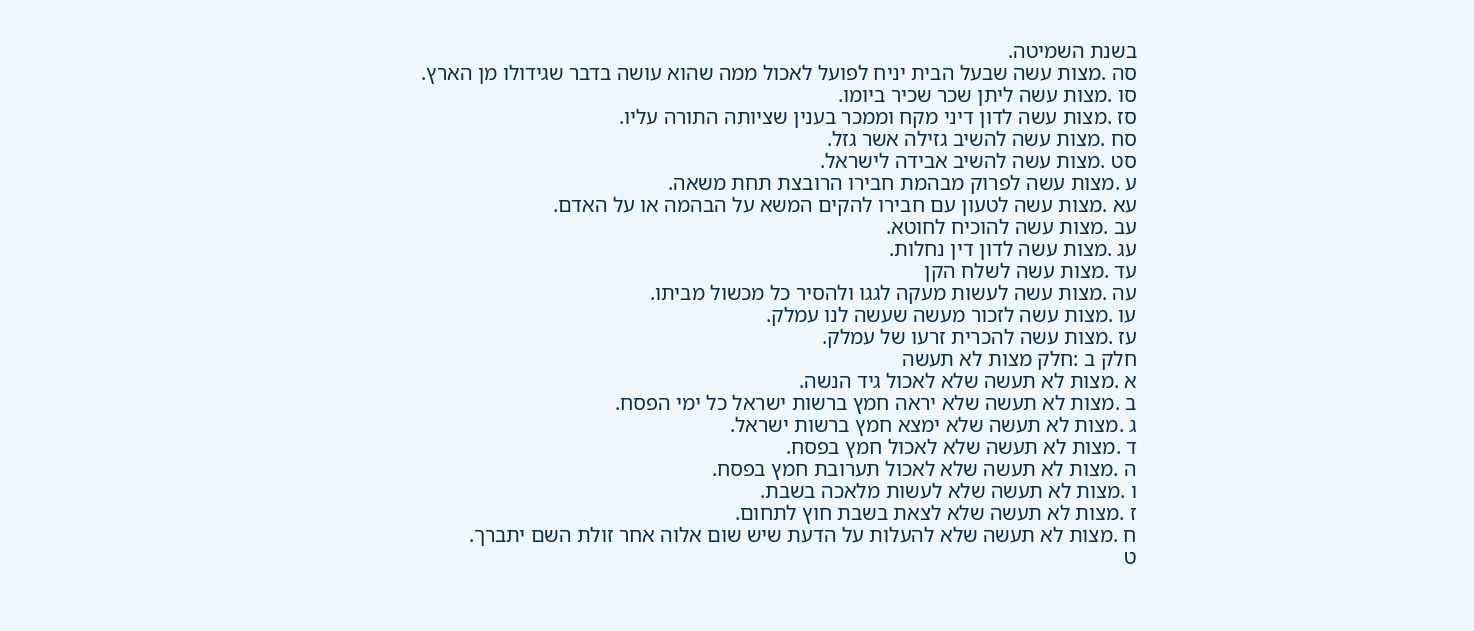בשנת השמיטה.
סה .מצות עשה שבעל הבית יניח לפועל לאכול ממה שהוא עושה בדבר שגידולו מן הארץ.
סו .מצות עשה ליתן שכר שכיר ביומו.
סז .מצות עשה לדון דיני מקח וממכר בענין שציותה התורה עליו.
סח .מצות עשה להשיב גזילה אשר גזל.
סט .מצות עשה להשיב אבידה לישראל.
ע .מצות עשה לפרוק מבהמת חבירו הרובצת תחת משאה.
עא .מצות עשה לטעון עם חבירו להקים המשא על הבהמה או על האדם.
עב .מצות עשה להוכיח לחוטא.
עג .מצות עשה לדון דין נחלות.
עד .מצות עשה לשלח הקן
עה .מצות עשה לעשות מעקה לגגו ולהסיר כל מכשול מביתו.
עו .מצות עשה לזכור מעשה שעשה לנו עמלק.
עז .מצות עשה להכרית זרעו של עמלק.
חלק ב :חלק מצות לא תעשה
א .מצות לא תעשה שלא לאכול גיד הנשה.
ב .מצות לא תעשה שלא יראה חמץ ברשות ישראל כל ימי הפסח.
ג .מצות לא תעשה שלא ימצא חמץ ברשות ישראל.
ד .מצות לא תעשה שלא לאכול חמץ בפסח.
ה .מצות לא תעשה שלא לאכול תערובת חמץ בפסח.
ו .מצות לא תעשה שלא לעשות מלאכה בשבת.
ז .מצות לא תעשה שלא לצאת בשבת חוץ לתחום.
ח .מצות לא תעשה שלא להעלות על הדעת שיש שום אלוה אחר זולת השם יתברך.
ט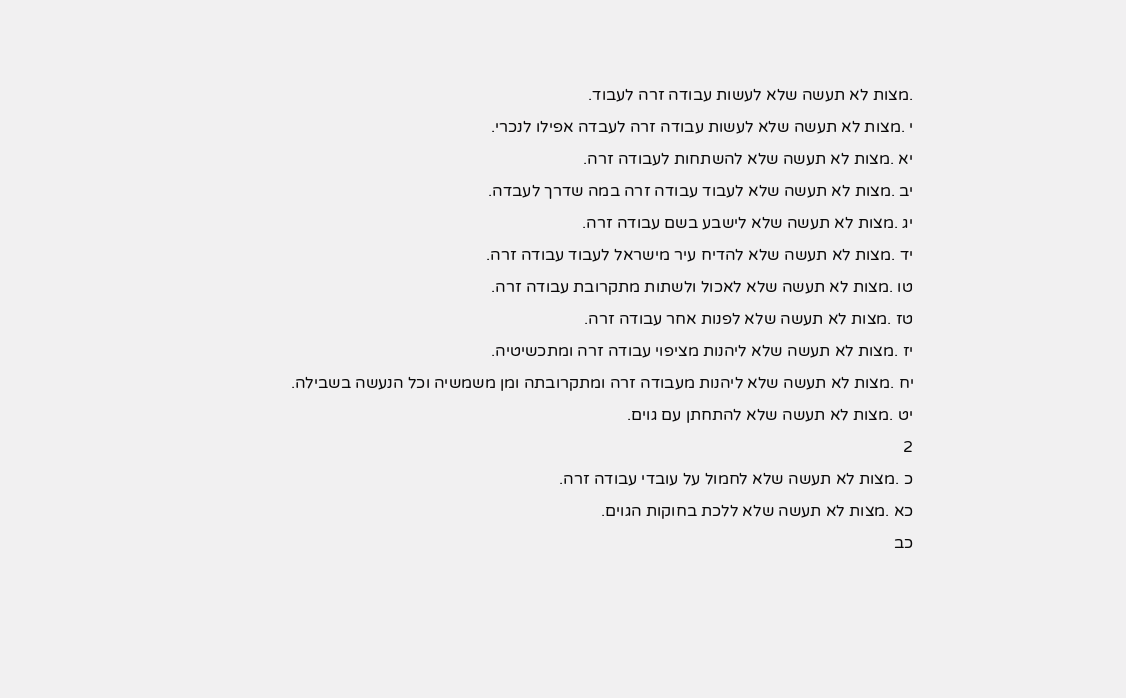.מצות לא תעשה שלא לעשות עבודה זרה לעבוד.
י .מצות לא תעשה שלא לעשות עבודה זרה לעבדה אפילו לנכרי.
יא .מצות לא תעשה שלא להשתחות לעבודה זרה.
יב .מצות לא תעשה שלא לעבוד עבודה זרה במה שדרך לעבדה.
יג .מצות לא תעשה שלא לישבע בשם עבודה זרה.
יד .מצות לא תעשה שלא להדיח עיר מישראל לעבוד עבודה זרה.
טו .מצות לא תעשה שלא לאכול ולשתות מתקרובת עבודה זרה.
טז .מצות לא תעשה שלא לפנות אחר עבודה זרה.
יז .מצות לא תעשה שלא ליהנות מציפוי עבודה זרה ומתכשיטיה.
יח .מצות לא תעשה שלא ליהנות מעבודה זרה ומתקרובתה ומן משמשיה וכל הנעשה בשבילה.
יט .מצות לא תעשה שלא להתחתן עם גוים.
2
כ .מצות לא תעשה שלא לחמול על עובדי עבודה זרה.
כא .מצות לא תעשה שלא ללכת בחוקות הגוים.
כב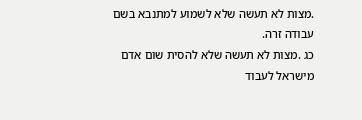.מצות לא תעשה שלא לשמוע למתנבא בשם עבודה זרה.
כג .מצות לא תעשה שלא להסית שום אדם מישראל לעבוד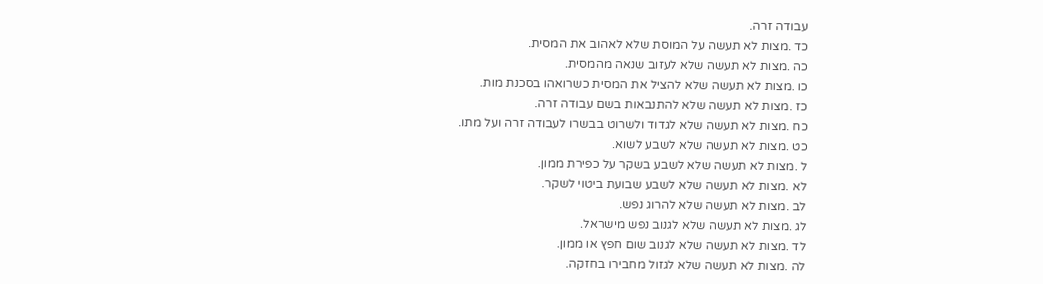עבודה זרה.
כד .מצות לא תעשה על המוסת שלא לאהוב את המסית.
כה .מצות לא תעשה שלא לעזוב שנאה מהמסית.
כו .מצות לא תעשה שלא להציל את המסית כשרואהו בסכנת מות.
כז .מצות לא תעשה שלא להתנבאות בשם עבודה זרה.
כח .מצות לא תעשה שלא לגדוד ולשרוט בבשרו לעבודה זרה ועל מתו.
כט .מצות לא תעשה שלא לשבע לשוא.
ל .מצות לא תעשה שלא לשבע בשקר על כפירת ממון.
לא .מצות לא תעשה שלא לשבע שבועת ביטוי לשקר.
לב .מצות לא תעשה שלא להרוג נפש.
לג .מצות לא תעשה שלא לגנוב נפש מישראל.
לד .מצות לא תעשה שלא לגנוב שום חפץ או ממון.
לה .מצות לא תעשה שלא לגזול מחבירו בחזקה.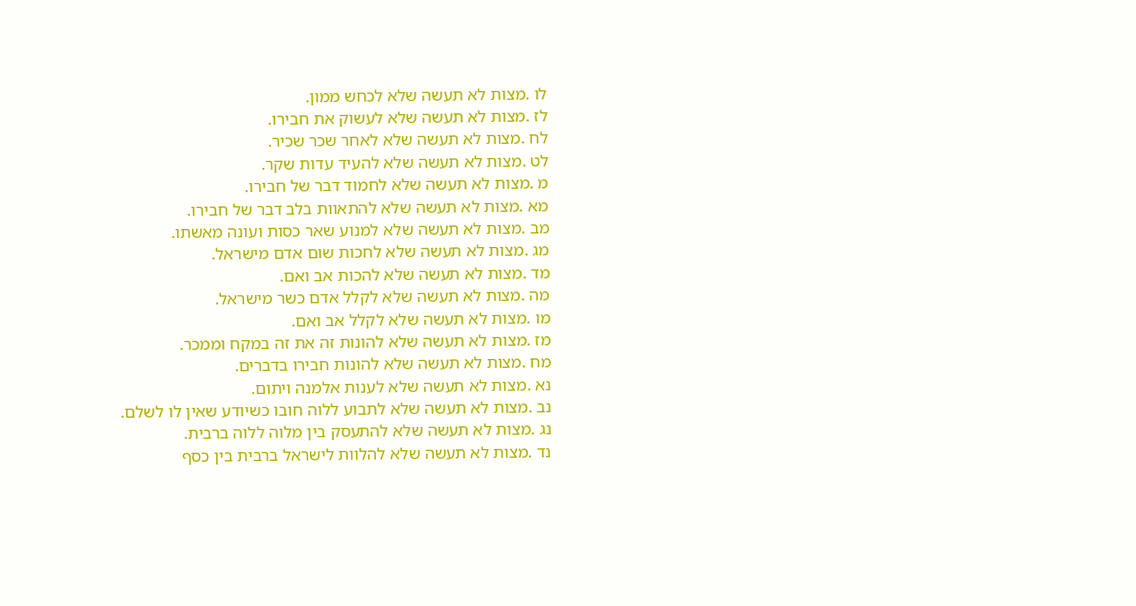לו .מצות לא תעשה שלא לכחש ממון.
לז .מצות לא תעשה שלא לעשוק את חבירו.
לח .מצות לא תעשה שלא לאחר שכר שכיר.
לט .מצות לא תעשה שלא להעיד עדות שקר.
מ .מצות לא תעשה שלא לחמוד דבר של חבירו.
מא .מצות לא תעשה שלא להתאוות בלב דבר של חבירו.
מב .מצות לא תעשה שלא למנוע שאר כסות ועונה מאשתו.
מג .מצות לא תעשה שלא לחכות שום אדם מישראל.
מד .מצות לא תעשה שלא להכות אב ואם.
מה .מצות לא תעשה שלא לקלל אדם כשר מישראל.
מו .מצות לא תעשה שלא לקלל אב ואם.
מז .מצות לא תעשה שלא להונות זה את זה במקח וממכר.
מח .מצות לא תעשה שלא להונות חבירו בדברים.
נא .מצות לא תעשה שלא לענות אלמנה ויתום.
נב .מצות לא תעשה שלא לתבוע ללוה חובו כשיודע שאין לו לשלם.
נג .מצות לא תעשה שלא להתעסק בין מלוה ללוה ברבית.
נד .מצות לא תעשה שלא להלוות לישראל ברבית בין כסף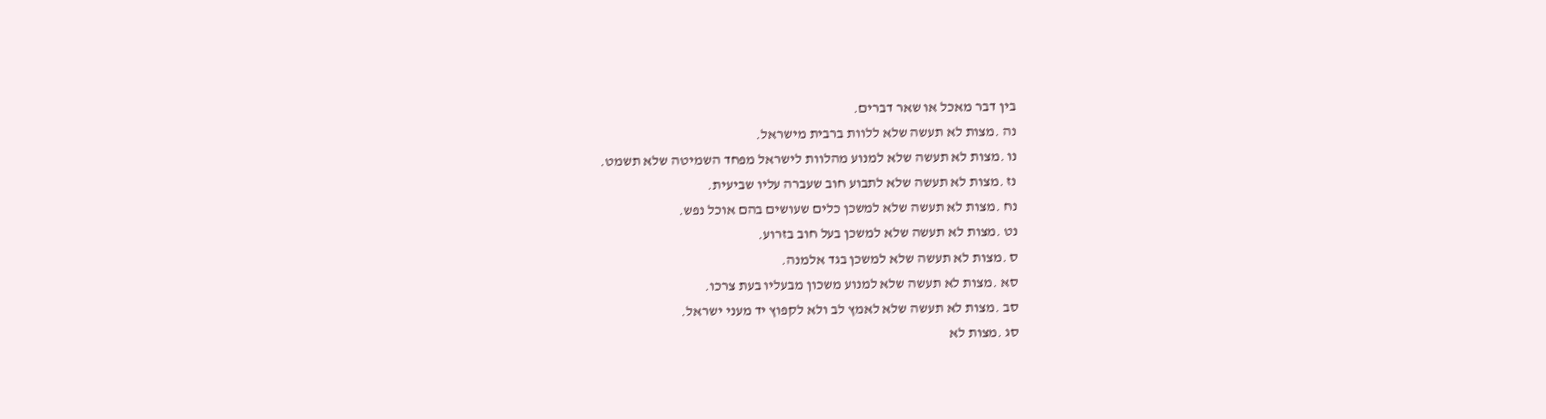בין דבר מאכל או שאר דברים.
נה .מצות לא תעשה שלא ללוות ברבית מישראל.
נו .מצות לא תעשה שלא למנוע מהלוות לישראל מפחד השמיטה שלא תשמט.
נז .מצות לא תעשה שלא לתבוע חוב שעברה עליו שביעית.
נח .מצות לא תעשה שלא למשכן כלים שעושים בהם אוכל נפש.
נט .מצות לא תעשה שלא למשכן בעל חוב בזרוע.
ס .מצות לא תעשה שלא למשכן בגד אלמנה.
סא .מצות לא תעשה שלא למנוע משכון מבעליו בעת צרכו.
סב .מצות לא תעשה שלא לאמץ לב ולא לקפוץ יד מעני ישראל.
סג .מצות לא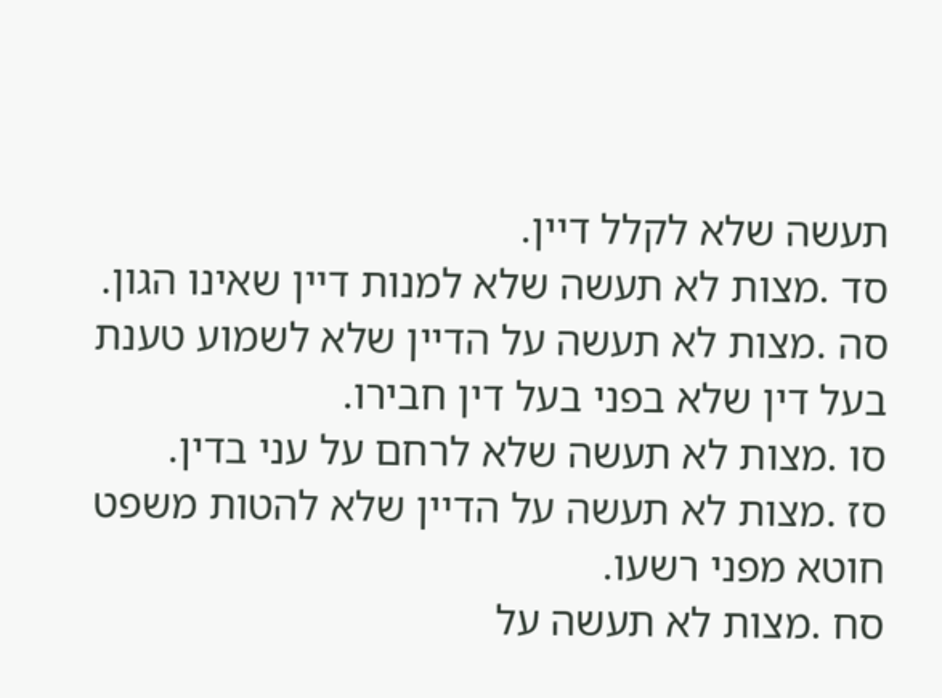תעשה שלא לקלל דיין.
סד .מצות לא תעשה שלא למנות דיין שאינו הגון.
סה .מצות לא תעשה על הדיין שלא לשמוע טענת בעל דין שלא בפני בעל דין חבירו.
סו .מצות לא תעשה שלא לרחם על עני בדין.
סז .מצות לא תעשה על הדיין שלא להטות משפט חוטא מפני רשעו.
סח .מצות לא תעשה על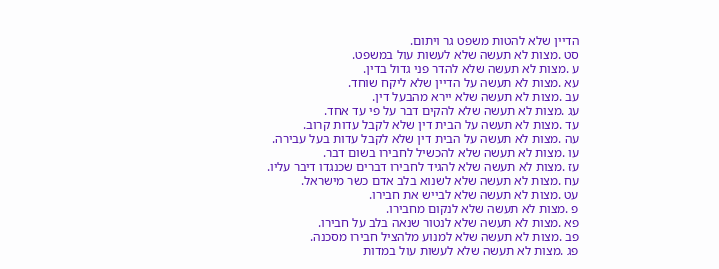הדיין שלא להטות משפט גר ויתום.
סט .מצות לא תעשה שלא לעשות עול במשפט.
ע .מצות לא תעשה שלא להדר פני גדול בדין.
עא .מצות לא תעשה על הדיין שלא ליקח שוחד.
עב .מצות לא תעשה שלא יירא מהבעל דין.
עג .מצות לא תעשה שלא להקים דבר על פי עד אחד.
עד .מצות לא תעשה על הבית דין שלא לקבל עדות קרוב.
עה .מצות לא תעשה על הבית דין שלא לקבל עדות בעל עבירה.
עו .מצות לא תעשה שלא להכשיל לחבירו בשום דבר.
עז .מצות לא תעשה שלא להגיד לחבירו דברים שכנגדו דיבר עליו.
עח .מצות לא תעשה שלא לשנוא בלב אדם כשר מישראל.
עט .מצות לא תעשה שלא לבייש את חבירו.
פ .מצות לא תעשה שלא לנקום מחבירו.
פא .מצות לא תעשה שלא לנטור שנאה בלב על חבירו.
פב .מצות לא תעשה שלא למנוע מלהציל חבירו מסכנה.
פג .מצות לא תעשה שלא לעשות עול במדות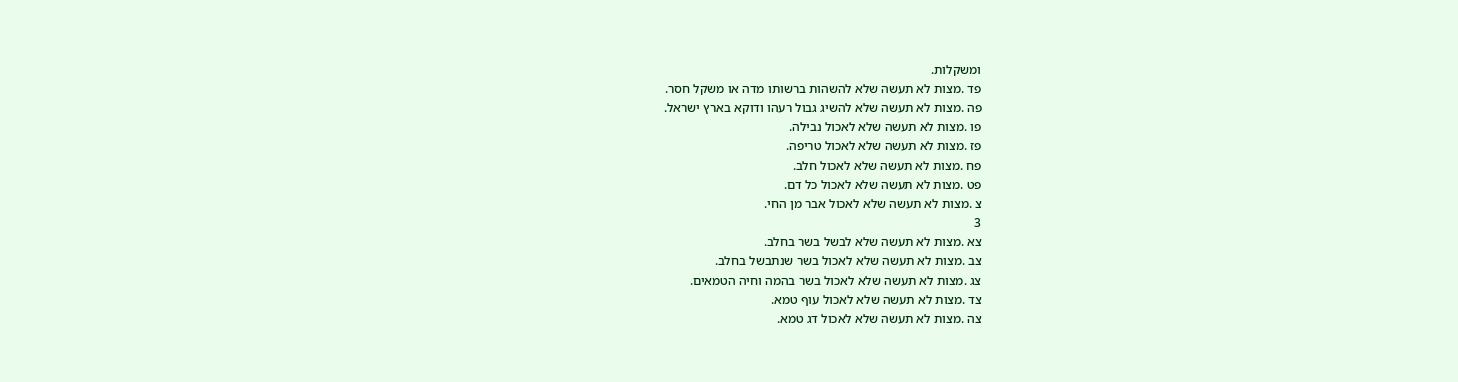ומשקלות.
פד .מצות לא תעשה שלא להשהות ברשותו מדה או משקל חסר.
פה .מצות לא תעשה שלא להשיג גבול רעהו ודוקא בארץ ישראל.
פו .מצות לא תעשה שלא לאכול נבילה.
פז .מצות לא תעשה שלא לאכול טריפה.
פח .מצות לא תעשה שלא לאכול חלב.
פט .מצות לא תעשה שלא לאכול כל דם.
צ .מצות לא תעשה שלא לאכול אבר מן החי.
3
צא .מצות לא תעשה שלא לבשל בשר בחלב.
צב .מצות לא תעשה שלא לאכול בשר שנתבשל בחלב.
צג .מצות לא תעשה שלא לאכול בשר בהמה וחיה הטמאים.
צד .מצות לא תעשה שלא לאכול עוף טמא.
צה .מצות לא תעשה שלא לאכול דג טמא.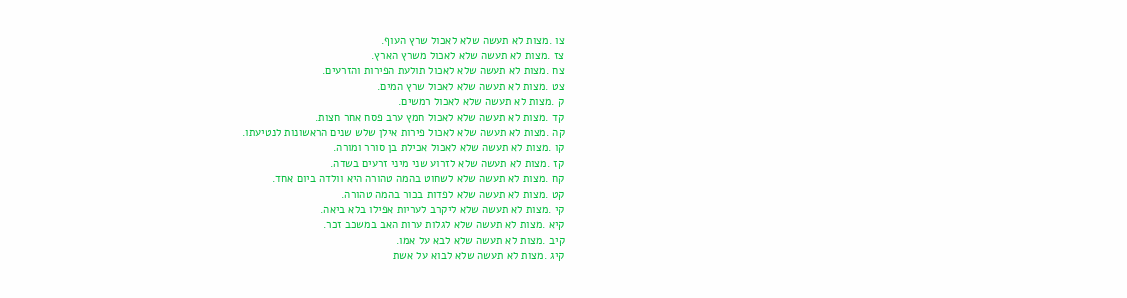צו .מצות לא תעשה שלא לאכול שרץ העוף.
צז .מצות לא תעשה שלא לאכול משרץ הארץ.
צח .מצות לא תעשה שלא לאכול תולעת הפירות והזרעים.
צט .מצות לא תעשה שלא לאכול שרץ המים.
ק .מצות לא תעשה שלא לאכול רמשים.
קד .מצות לא תעשה שלא לאכול חמץ ערב פסח אחר חצות.
קה .מצות לא תעשה שלא לאכול פירות אילן שלש שנים הראשונות לנטיעתו.
קו .מצות לא תעשה שלא לאכול אכילת בן סורר ומורה.
קז .מצות לא תעשה שלא לזרוע שני מיני זרעים בשדה.
קח .מצות לא תעשה שלא לשחוט בהמה טהורה היא וולדה ביום אחד.
קט .מצות לא תעשה שלא לפדות בכור בהמה טהורה.
קי .מצות לא תעשה שלא ליקרב לעריות אפילו בלא ביאה.
קיא .מצות לא תעשה שלא לגלות ערות האב במשכב זכר.
קיב .מצות לא תעשה שלא לבא על אמו.
קיג .מצות לא תעשה שלא לבוא על אשת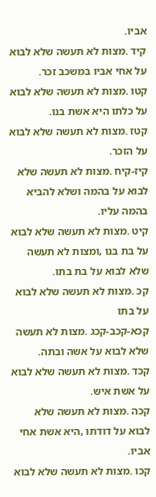אביו.
קיד .מצות לא תעשה שלא לבוא על אחי אביו במשכב זכר.
קטו .מצות לא תעשה שלא לבוא על כלתו היא אשת בנו.
קטז .מצות לא תעשה שלא לבוא על הזכר.
קיז-קיח .מצות לא תעשה שלא לבוא על בהמה ושלא להביא בהמה עליו.
קיט .מצות לא תעשה שלא לבוא על בת בנו ,ומצות לא תעשה שלא לבוא על בת בתו.
קכ .מצות לא תעשה שלא לבוא על בתו
קכא-קכב-קכג .מצות לא תעשה שלא לבוא על אשה ובתה.
קכד .מצות לא תעשה שלא לבוא על אשת איש.
קכה .מצות לא תעשה שלא לבוא על דודתו ,היא אשת אחי אביו.
קכו .מצות לא תעשה שלא לבוא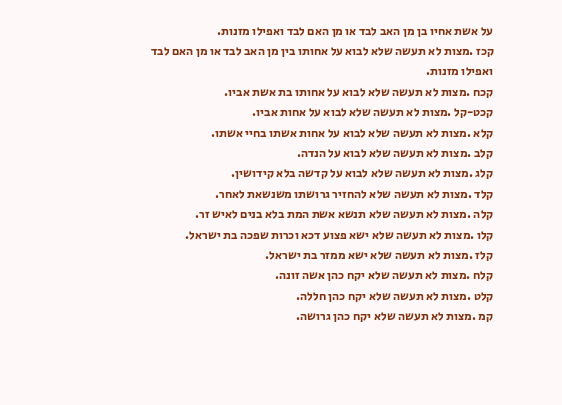על אשת אחיו בן מן האב לבד או מן האם לבד ואפילו מזנות.
קכז .מצות לא תעשה שלא לבוא על אחותו בין מן האב לבד או מן האם לבד ואפילו מזנות.
קכח .מצות לא תעשה שלא לבוא על אחותו בת אשת אביו.
קכט-קל .מצות לא תעשה שלא לבוא על אחות אביו.
קלא .מצות לא תעשה שלא לבוא על אחות אשתו בחיי אשתו.
קלב .מצות לא תעשה שלא לבוא על הנדה.
קלג .מצות לא תעשה שלא לבוא על קדשה בלא קידושין.
קלד .מצות לא תעשה שלא להחזיר גרושתו משנשאת לאחר.
קלה .מצות לא תעשה שלא תנשא אשת המת בלא בנים לאיש זר.
קלו .מצות לא תעשה שלא ישא פצוע דכא וכרות שפכה בת ישראל.
קלז .מצות לא תעשה שלא ישא ממזר בת ישראל.
קלח .מצות לא תעשה שלא יקח כהן אשה זונה.
קלט .מצות לא תעשה שלא יקח כהן חללה.
קמ .מצות לא תעשה שלא יקח כהן גרושה.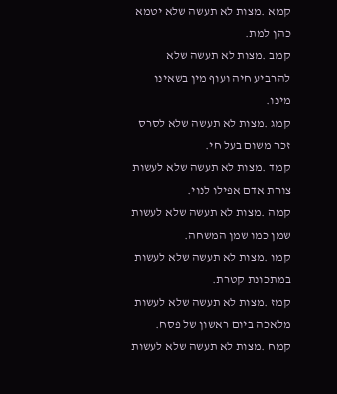קמא .מצות לא תעשה שלא יטמא כהן למת.
קמב .מצות לא תעשה שלא להרביע חיה ועוף מין בשאינו מינו.
קמג .מצות לא תעשה שלא לסרס זכר משום בעל חי.
קמד .מצות לא תעשה שלא לעשות צורת אדם אפילו לנוי.
קמה .מצות לא תעשה שלא לעשות שמן כמו שמן המשחה.
קמו .מצות לא תעשה שלא לעשות במתכונת קטרת.
קמז .מצות לא תעשה שלא לעשות מלאכה ביום ראשון של פסח.
קמח .מצות לא תעשה שלא לעשות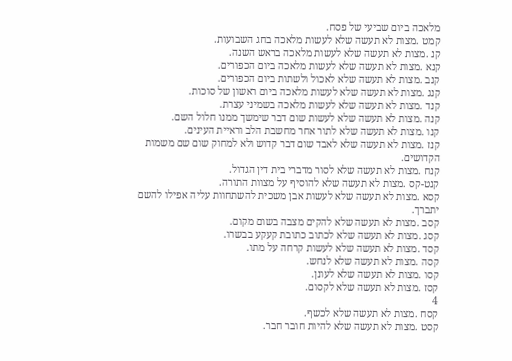מלאכה ביום שביעי של פסח.
קמט .מצות לא תעשה שלא לעשות מלאכה בחג השבועות.
קנ .מצות לא תעשה שלא לעשות מלאכה בראש השנה.
קנא .מצות לא תעשה שלא לעשות מלאכה ביום הכפורים.
קנב .מצות לא תעשה שלא לאכול ולשתות ביום הכפורים.
קנג .מצות לא תעשה שלא לעשות מלאכה ביום ראשון של סוכות.
קנד .מצות לא תעשה שלא לעשות מלאכה בשמיני עצרת.
קנה .מצות לא תעשה שלא לעשות שום דבר שימשך ממנו חלול השם.
קנו .מצות לא תעשה שלא לתור אחר מחשבת הלב וראיית העינים.
קנז .מצות לא תעשה שלא לאבד שום דבר קדוש ולא למחוק שום שם משמות הקדושים.
קנח .מצות לא תעשה שלא לסור מדברי בית דין הגדול.
קנט-קס .מצות לא תעשה שלא להוסיף על מצוות התורה.
קסא .מצות לא תעשה שלא לעשות אבן משכית להשתחוות עליה אפילו להשם יתברך.
קסב .מצות לא תעשה שלא להקים מצבה בשום מקום.
קסג .מצות לא תעשה שלא לכתוב כתובת קעקע בבשרו.
קסד .מצות לא תעשה שלא לעשות קרחה על מתו.
קסה .מצות לא תעשה שלא לנחש.
קסו .מצות לא תעשה שלא לעונן.
קסז .מצות לא תעשה שלא לקסום.
4
קסח .מצות לא תעשה שלא לכשף.
קסט .מצות לא תעשה שלא להיות חובר חבר.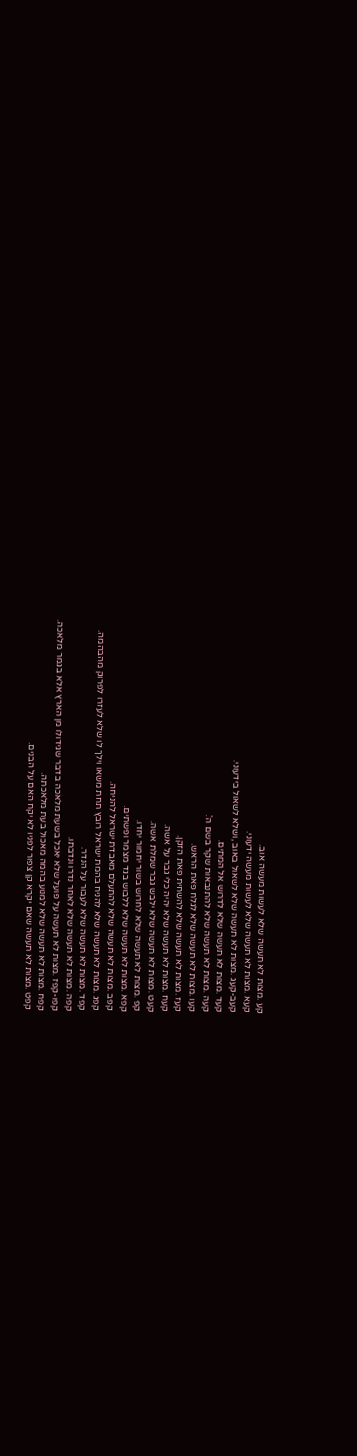קע .מצות לא תעשה שלא לעשות מעשה אוב.
קעא .מצות לא תעשה שלא לעשות מעשה ידעוני.
קעב-קעג .מצות לא תעשה שלא לשאול באוב ,ושלא לשאול בידעוני.
קעד .מצות לא תעשה שלא לדרוש אל המתים.
קעה .מצות לא תעשה שלא להתנבאות שקר בשם ה'.
קעו .מצות לא תעשה שלא לגלח פאת הראש.
קעז .מצות לא תעשה שלא להשחית פאת הזקן.
קעח .מצות לא תעשה שלא יהיה כלי גבר על אשה.
קעט .מצות לא תעשה שלא ילבש גבר שמלת אשה.
קפ .מצות לא תעשה שלא לחרוש בשור יחמור יחדו.
קפא .מצות לא תעשה שלא ללבוש בגד מצמר ופשתים.
קפב .מצות לא תעשה שלא להתעלם מאבדת ישראל להניחה.
קפג .מצות לא תעשה שלא להניח בהמת ישראל רובץ תחת משאו וילך לו שלא לעזרו לפרוק מהבהמה.
קפד .מצות לא תעשה שלא לעבור על הנדר.
קפה .מצות לא תעשה שלא לאחר נדרו ונדבתו.
קפו-קפז .מצות לא תעשה על פועל שלא יאכל בשעת מלאכה בדבר שגידולו מן הארץ אלא בגמר מלאכה.
קפח .מצות לא תעשה שלא למנוע בהמה מאכול בעת מלאכתה.
קפט .מצות לא תעשה שאם יקרא קן צפור לפניו לא יקח האם על הבנים.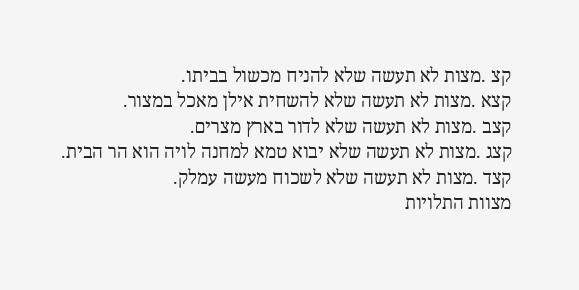קצ .מצות לא תעשה שלא להניח מכשול בביתו.
קצא .מצות לא תעשה שלא להשחית אילן מאכל במצור.
קצב .מצות לא תעשה שלא לדור בארץ מצרים.
קצג .מצות לא תעשה שלא יבוא טמא למחנה לויה הוא הר הבית.
קצד .מצות לא תעשה שלא לשכוח מעשה עמלק.
מצוות התלויות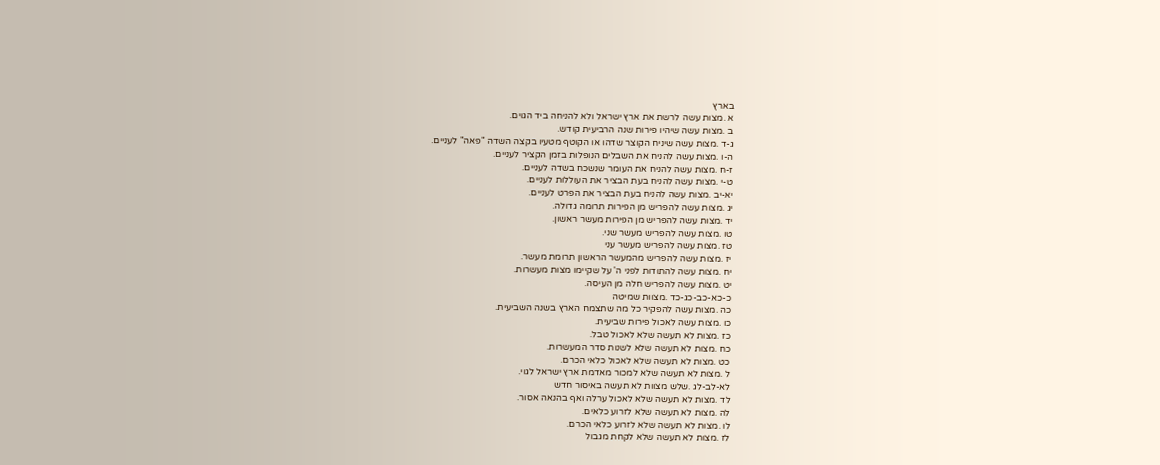בארץ
א .מצות עשה לרשת את ארץ ישראל ולא להניחה ביד הגוים.
ב .מצות עשה שיהיו פירות שנה הרביעית קודש.
ג-ד .מצות עשה שיניח הקוצר שדהו או הקוטף מטעיו בקצה השדה "פאה" לעניים.
ה-ו .מצות עשה להניח את השבלים הנופלות בזמן הקציר לעניים.
ז-ח .מצות עשה להניח את העומר שנשכח בשדה לעניים.
ט-י .מצות עשה להניח בעת הבציר את העוללות לעניים.
יא-יב .מצות עשה להניח בעת הבציר את הפרט לעניים.
יג .מצות עשה להפריש מן הפירות תרומה גדולה.
יד .מצות עשה להפריש מן הפירות מעשר ראשון.
טו .מצות עשה להפריש מעשר שני.
טז .מצות עשה להפריש מעשר עני
יז .מצות עשה להפריש מהמעשר הראשון תרומת מעשר.
יח .מצות עשה להתודות לפני ה' על שקיימו מצות מעשרות.
יט .מצות עשה להפריש חלה מן העיסה.
כ-כא-כב-כג-כד .מצוות שמיטה
כה .מצות עשה להפקיר כל מה שתצמח הארץ בשנה השביעית.
כו .מצות עשה לאכול פירות שביעית.
כז .מצות לא תעשה שלא לאכול טבל.
כח .מצות לא תעשה שלא לשנות סדר המעשרות.
כט .מצות לא תעשה שלא לאכול כלאי הכרם.
ל .מצות לא תעשה שלא למכור מאדמת ארץ ישראל לגוי.
לא-לב-לג .שלש מצוות לא תעשה באיסור חדש
לד .מצות לא תעשה שלא לאכול ערלה ואף בהנאה אסור.
לה .מצות לא תעשה שלא לזרוע כלאים.
לו .מצות לא תעשה שלא לזרוע כלאי הכרם.
לז .מצות לא תעשה שלא לקחת מגבול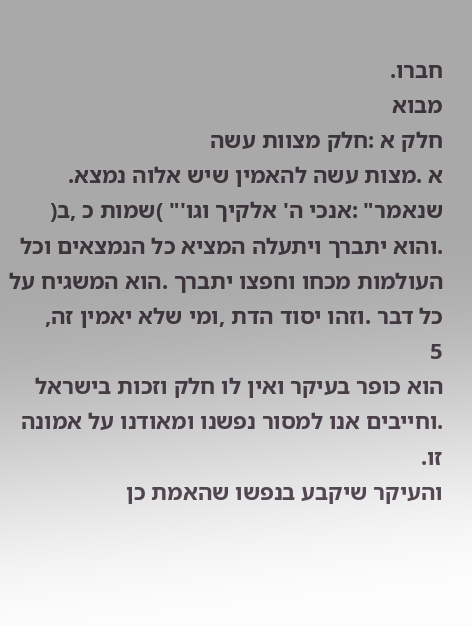חברו.
מבוא
חלק א :חלק מצוות עשה
א .מצות עשה להאמין שיש אלוה נמצא.
שנאמר" :אנכי ה' אלקיך וגו'" )שמות כ ,ב( .והוא יתברך ויתעלה המציא כל הנמצאים וכל
העולמות מכחו וחפצו יתברך .הוא המשגיח על כל דבר .וזהו יסוד הדת ,ומי שלא יאמין זה,
5
הוא כופר בעיקר ואין לו חלק וזכות בישראל .וחייבים אנו למסור נפשנו ומאודנו על אמונה זו.
והעיקר שיקבע בנפשו שהאמת כן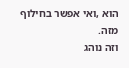הוא ,ואי אפשר בחילוף מזה.
וזה נוהג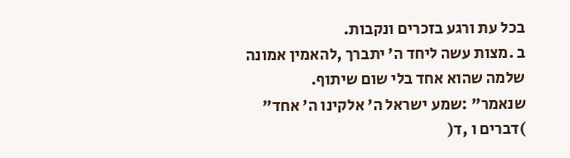בכל עת ורגע בזכרים ונקבות.
ב .מצות עשה ליחד ה' יתברך ,להאמין אמונה שלמה שהוא אחד בלי שום שיתוף.
שנאמר" :שמע ישראל ה' אלקינו ה' אחד" )דברים ו ,ד(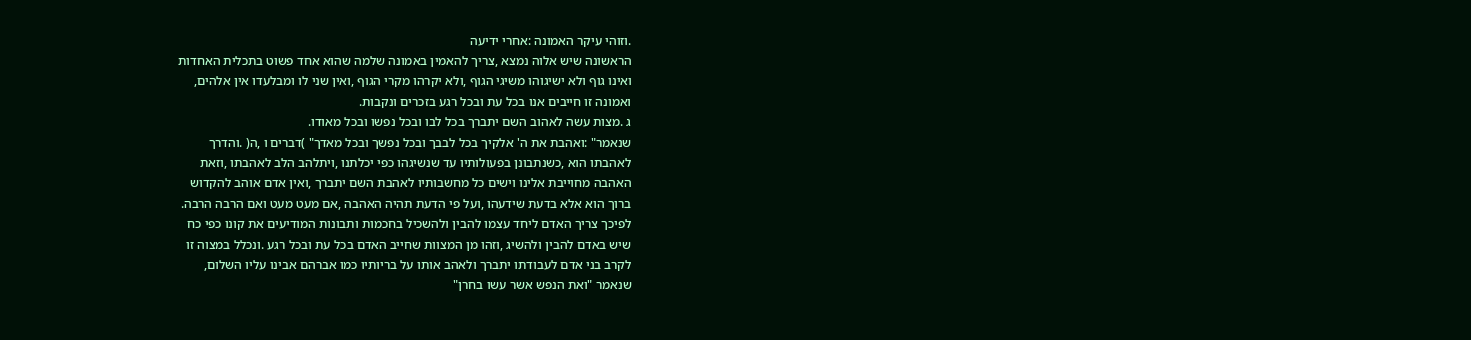.וזוהי עיקר האמונה :אחרי ידיעה
הראשונה שיש אלוה נמצא ,צריך להאמין באמונה שלמה שהוא אחד פשוט בתכלית האחדות
ואינו גוף ולא ישיגוהו משיגי הגוף ,ולא יקרהו מקרי הגוף ,ואין שני לו ומבלעדו אין אלהים,
ואמונה זו חייבים אנו בכל עת ובכל רגע בזכרים ונקבות.
ג .מצות עשה לאהוב השם יתברך בכל לבו ובכל נפשו ובכל מאודו.
שנאמר" :ואהבת את ה' אלקיך בכל לבבך ובכל נפשך ובכל מאדך" )דברים ו ,ה( .והדרך
לאהבתו הוא ,כשנתבונן בפעולותיו עד שנשיגהו כפי יכלתנו ,ויתלהב הלב לאהבתו ,וזאת
האהבה מחוייבת אלינו וישים כל מחשבותיו לאהבת השם יתברך ,ואין אדם אוהב להקדוש
ברוך הוא אלא בדעת שידעהו ,ועל פי הדעת תהיה האהבה ,אם מעט מעט ואם הרבה הרבה.
לפיכך צריך האדם ליחד עצמו להבין ולהשכיל בחכמות ותבונות המודיעים את קונו כפי כח
שיש באדם להבין ולהשיג ,וזהו מן המצוות שחייב האדם בכל עת ובכל רגע .ונכלל במצוה זו
לקרב בני אדם לעבודתו יתברך ולאהב אותו על בריותיו כמו אברהם אבינו עליו השלום,
שנאמר "ואת הנפש אשר עשו בחרן"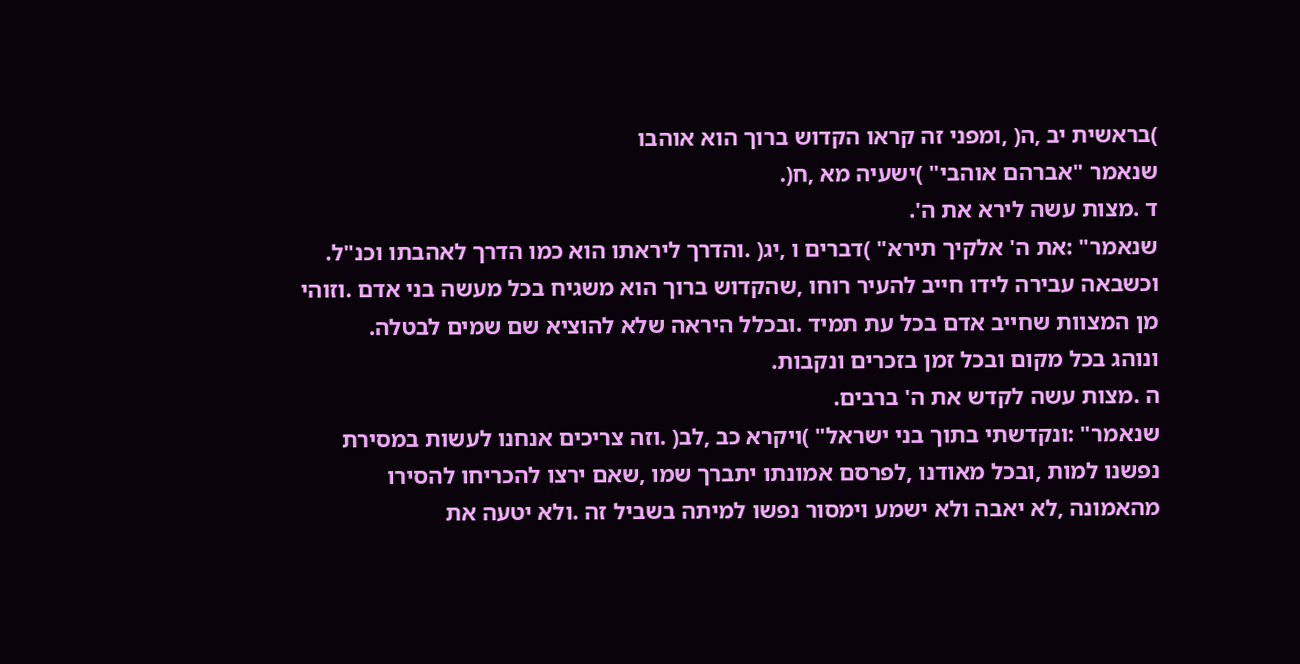)בראשית יב ,ה( ,ומפני זה קראו הקדוש ברוך הוא אוהבו
שנאמר "אברהם אוהבי" )ישעיה מא ,ח(.
ד .מצות עשה לירא את ה'.
שנאמר" :את ה' אלקיך תירא" )דברים ו ,יג( .והדרך ליראתו הוא כמו הדרך לאהבתו וכנ"ל.
וכשבאה עבירה לידו חייב להעיר רוחו ,שהקדוש ברוך הוא משגיח בכל מעשה בני אדם .וזוהי
מן המצוות שחייב אדם בכל עת תמיד .ובכלל היראה שלא להוציא שם שמים לבטלה.
ונוהג בכל מקום ובכל זמן בזכרים ונקבות.
ה .מצות עשה לקדש את ה' ברבים.
שנאמר" :ונקדשתי בתוך בני ישראל" )ויקרא כב ,לב( .וזה צריכים אנחנו לעשות במסירת
נפשנו למות ,ובכל מאודנו ,לפרסם אמונתו יתברך שמו ,שאם ירצו להכריחו להסירו
מהאמונה ,לא יאבה ולא ישמע וימסור נפשו למיתה בשביל זה .ולא יטעה את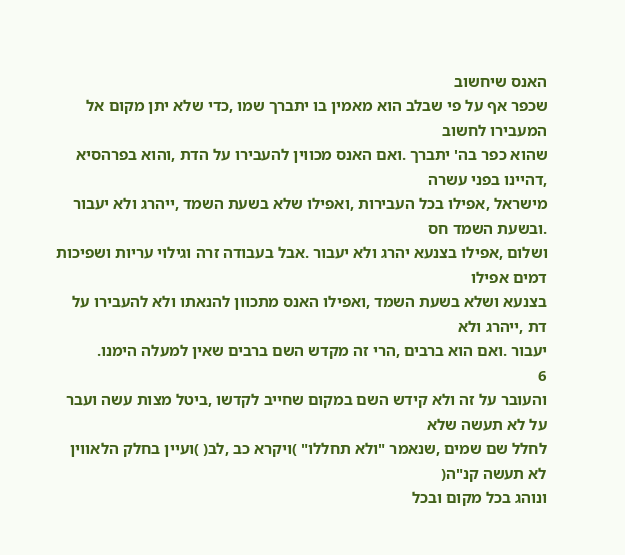האנס שיחשוב
שכפר אף על פי שבלב הוא מאמין בו יתברך שמו ,כדי שלא יתן מקום אל המעבירו לחשוב
שהוא כפר בה' יתברך .ואם האנס מכווין להעבירו על הדת ,והוא בפרהסיא ,דהיינו בפני עשרה
מישראל ,אפילו בכל העבירות ,ואפילו שלא בשעת השמד ,ייהרג ולא יעבור .ובשעת השמד חס
ושלום ,אפילו בצנעא יהרג ולא יעבור .אבל בעבודה זרה וגילוי עריות ושפיכות דמים אפילו
בצנעא ושלא בשעת השמד ,ואפילו האנס מתכוון להנאתו ולא להעבירו על דת ,ייהרג ולא
יעבור .ואם הוא ברבים ,הרי זה מקדש השם ברבים שאין למעלה הימנו.
6
והעובר על זה ולא קידש השם במקום שחייב לקדשו ,ביטל מצות עשה ועבר על לא תעשה שלא
לחלל שם שמים ,שנאמר "ולא תחללו" )ויקרא כב ,לב( )ועיין בחלק הלאווין לא תעשה קנ"ה(
ונוהג בכל מקום ובכל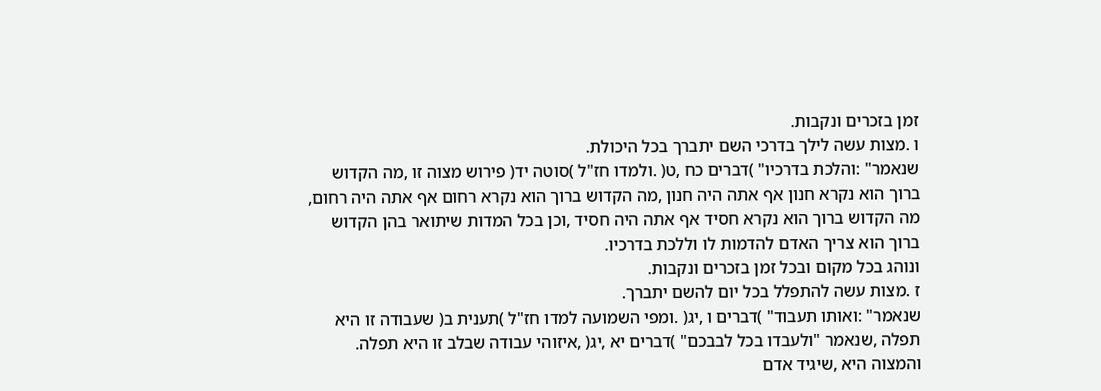זמן בזכרים ונקבות.
ו .מצות עשה לילך בדרכי השם יתברך בכל היכולת.
שנאמר" :והלכת בדרכיו" )דברים כח ,ט( .ולמדו חז"ל )סוטה יד( פירוש מצוה זו ,מה הקדוש
ברוך הוא נקרא חנון אף אתה היה חנון ,מה הקדוש ברוך הוא נקרא רחום אף אתה היה רחום,
מה הקדוש ברוך הוא נקרא חסיד אף אתה היה חסיד ,וכן בכל המדות שיתואר בהן הקדוש
ברוך הוא צריך האדם להדמות לו וללכת בדרכיו.
ונוהג בכל מקום ובכל זמן בזכרים ונקבות.
ז .מצות עשה להתפלל בכל יום להשם יתברך.
שנאמר" :ואותו תעבוד" )דברים ו ,יג( .ומפי השמועה למדו חז"ל )תענית ב( שעבודה זו היא
תפלה ,שנאמר "ולעבדו בכל לבבכם" )דברים יא ,יג( ,איזוהי עבודה שבלב זו היא תפלה.
והמצוה היא ,שיגיד אדם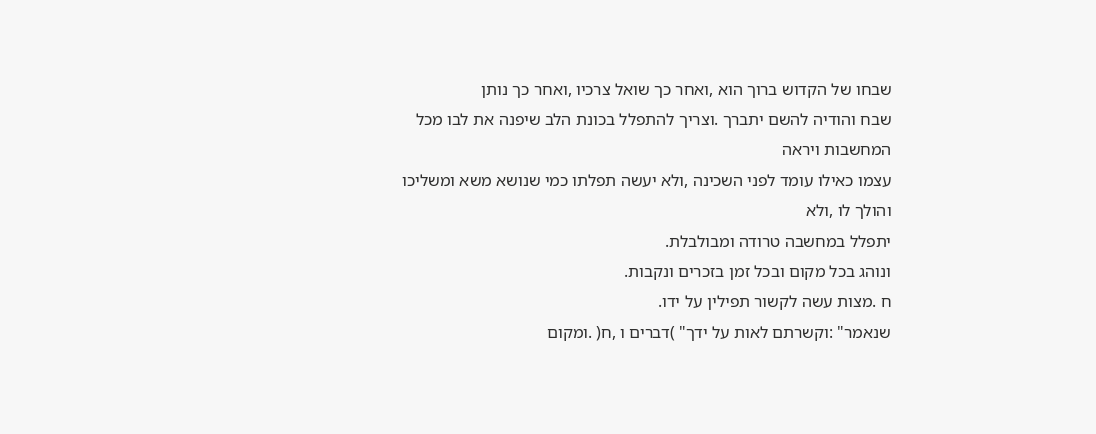שבחו של הקדוש ברוך הוא ,ואחר כך שואל צרכיו ,ואחר כך נותן
שבח והודיה להשם יתברך .וצריך להתפלל בכונת הלב שיפנה את לבו מכל המחשבות ויראה
עצמו כאילו עומד לפני השכינה ,ולא יעשה תפלתו כמי שנושא משא ומשליכו והולך לו ,ולא
יתפלל במחשבה טרודה ומבולבלת.
ונוהג בכל מקום ובכל זמן בזכרים ונקבות.
ח .מצות עשה לקשור תפילין על ידו.
שנאמר" :וקשרתם לאות על ידך" )דברים ו ,ח( .ומקום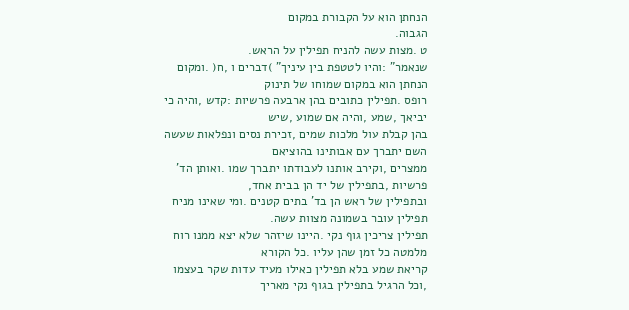הנחתן הוא על הקבורת במקום
הגבוה.
ט .מצות עשה להניח תפילין על הראש.
שנאמר" :והיו לטטפת בין עיניך" )דברים ו ,ח( .ומקום הנחתן הוא במקום שמוחו של תינוק
רופס .תפילין כתובים בהן ארבעה פרשיות :קדש ,והיה כי יביאך ,שמע ,והיה אם שמוע ,שיש
בהן קבלת עול מלכות שמים ,זכירת נסים ונפלאות שעשה השם יתברך עם אבותינו בהוציאם
ממצרים ,וקירב אותנו לעבודתו יתברך שמו .ואותן הד' פרשיות ,בתפילין של יד הן בבית אחד,
ובתפילין של ראש הן בד' בתים קטנים .ומי שאינו מניח תפילין עובר בשמונה מצוות עשה.
תפילין צריכין גוף נקי .היינו שיזהר שלא יצא ממנו רוח מלמטה כל זמן שהן עליו .כל הקורא
קריאת שמע בלא תפילין כאילו מעיד עדות שקר בעצמו ,וכל הרגיל בתפילין בגוף נקי מאריך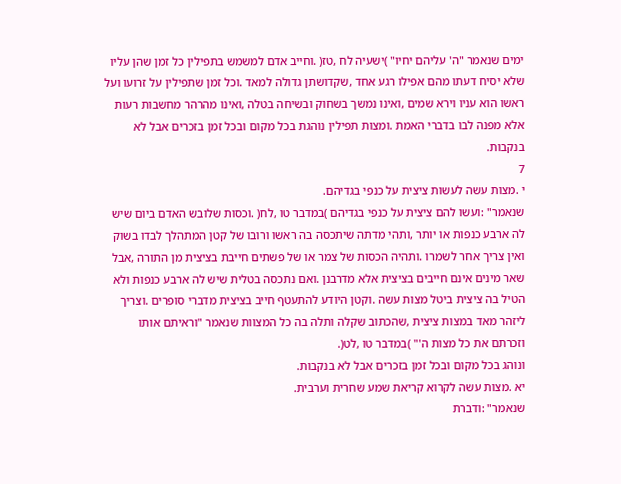ימים שנאמר "ה' עליהם יחיו" )ישעיה לח ,טז( .וחייב אדם למשמש בתפילין כל זמן שהן עליו
שלא יסיח דעתו מהם אפילו רגע אחד ,שקדושתן גדולה למאד .וכל זמן שתפילין על זרועו ועל
ראשו הוא עניו וירא שמים ,ואינו נמשך בשחוק ובשיחה בטלה ,ואינו מהרהר מחשבות רעות
אלא מפנה לבו בדברי האמת .ומצות תפילין נוהגת בכל מקום ובכל זמן בזכרים אבל לא
בנקבות.
7
י .מצות עשה לעשות ציצית על כנפי בגדיהם.
שנאמר" :ועשו להם ציצית על כנפי בגדיהם )במדבר טו ,לח( .וכסות שלובש האדם ביום שיש
לה ארבע כנפות או יותר ,ותהי מדתה שיתכסה בה ראשו ורובו של קטן המתהלך לבדו בשוק
ואין צריך אחר לשמרו .ותהיה הכסות של צמר או של פשתים חייבת בציצית מן התורה ,אבל
שאר מינים אינם חייבים בציצית אלא מדרבנן .ואם נתכסה בטלית שיש לה ארבע כנפות ולא
הטיל בה ציצית ביטל מצות עשה .וקטן היודע להתעטף חייב בציצית מדברי סופרים .וצריך
ליזהר מאד במצות ציצית ,שהכתוב שקלה ותלה בה כל המצוות שנאמר "וראיתם אותו
וזכרתם את כל מצות ה'" )במדבר טו ,לט(.
ונוהג בכל מקום ובכל זמן בזכרים אבל לא בנקבות.
יא .מצות עשה לקרוא קריאת שמע שחרית וערבית.
שנאמר" :ודברת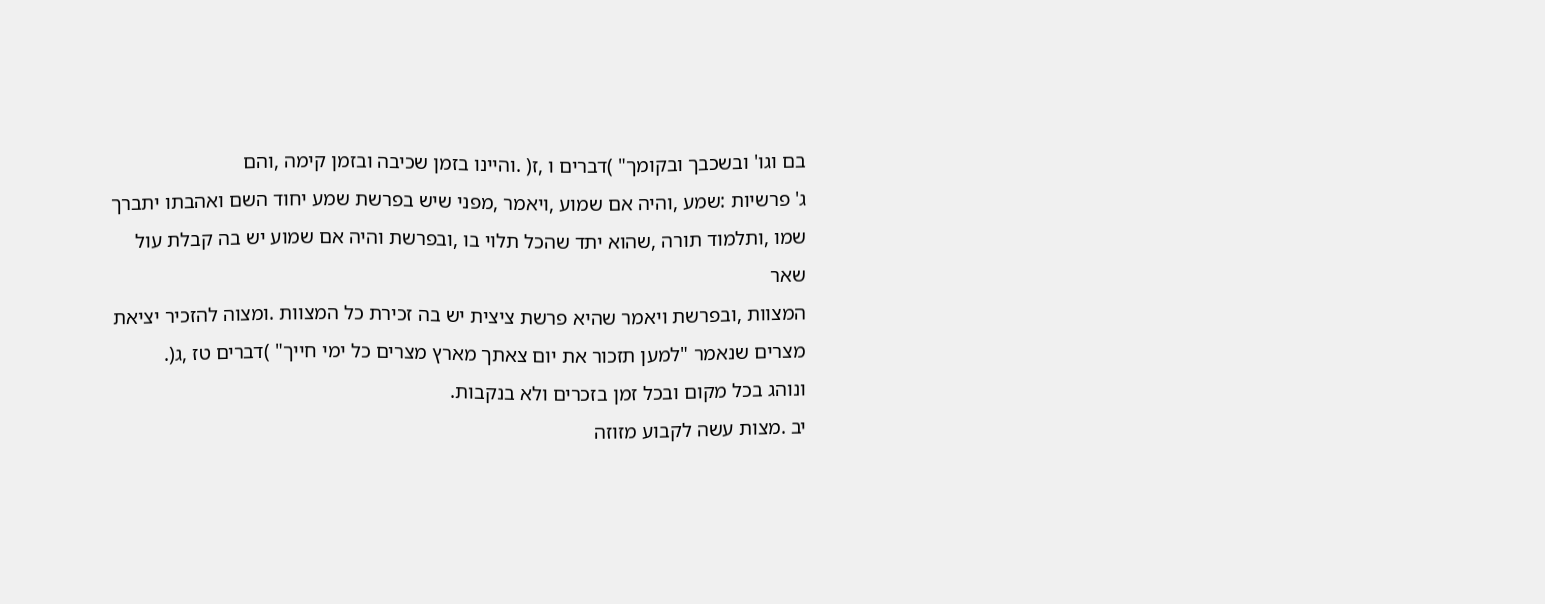בם וגו' ובשכבך ובקומך" )דברים ו ,ז( .והיינו בזמן שכיבה ובזמן קימה ,והם
ג' פרשיות :שמע ,והיה אם שמוע ,ויאמר ,מפני שיש בפרשת שמע יחוד השם ואהבתו יתברך
שמו ,ותלמוד תורה ,שהוא יתד שהכל תלוי בו ,ובפרשת והיה אם שמוע יש בה קבלת עול שאר
המצוות ,ובפרשת ויאמר שהיא פרשת ציצית יש בה זכירת כל המצוות .ומצוה להזכיר יציאת
מצרים שנאמר "למען תזכור את יום צאתך מארץ מצרים כל ימי חייך" )דברים טז ,ג(.
ונוהג בכל מקום ובכל זמן בזכרים ולא בנקבות.
יב .מצות עשה לקבוע מזוזה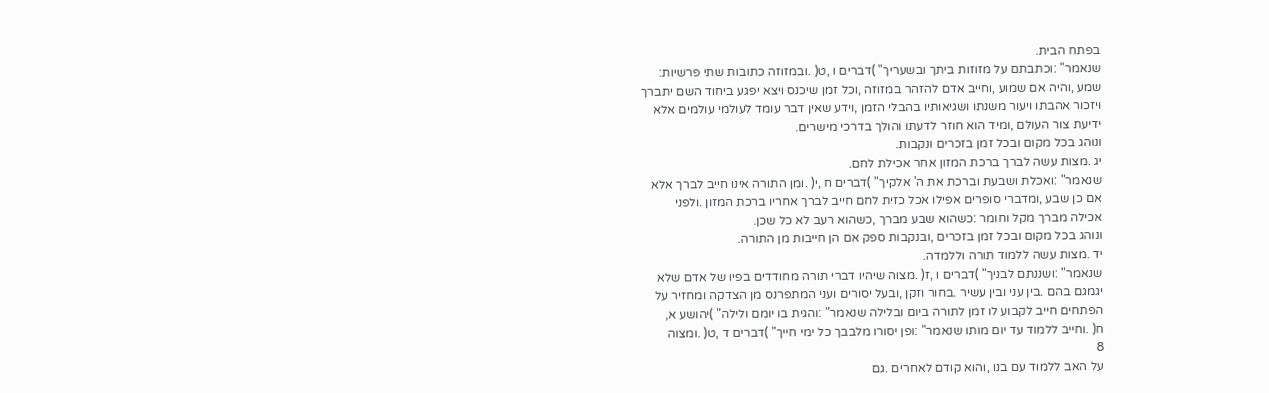בפתח הבית.
שנאמר" :וכתבתם על מזוזות ביתך ובשעריך" )דברים ו ,ט( .ובמזוזה כתובות שתי פרשיות:
שמע ,והיה אם שמוע ,וחייב אדם להזהר במזוזה ,וכל זמן שיכנס ויצא יפגע ביחוד השם יתברך
ויזכור אהבתו ויעור משנתו ושגיאותיו בהבלי הזמן ,וידע שאין דבר עומד לעולמי עולמים אלא
ידיעת צור העולם ,ומיד הוא חוזר לדעתו והולך בדרכי מישרים.
ונוהג בכל מקום ובכל זמן בזכרים ונקבות.
יג .מצות עשה לברך ברכת המזון אחר אכילת לחם.
שנאמר" :ואכלת ושבעת וברכת את ה' אלקיך" )דברים ח ,י( .ומן התורה אינו חייב לברך אלא
אם כן שבע ,ומדברי סופרים אפילו אכל כזית לחם חייב לברך אחריו ברכת המזון .ולפני
אכילה מברך מקל וחומר :כשהוא שבע מברך ,כשהוא רעב לא כל שכן.
ונוהג בכל מקום ובכל זמן בזכרים ,ובנקבות ספק אם הן חייבות מן התורה.
יד .מצות עשה ללמוד תורה וללמדה.
שנאמר" :ושננתם לבניך" )דברים ו ,ז( .מצוה שיהיו דברי תורה מחודדים בפיו של אדם שלא
יגמגם בהם .בין עני ובין עשיר .בחור וזקן ,ובעל יסורים ועני המתפרנס מן הצדקה ומחזיר על
הפתחים חייב לקבוע לו זמן לתורה ביום ובלילה שנאמר" :והגית בו יומם ולילה" )יהושע א,
ח( .וחייב ללמוד עד יום מותו שנאמר" :ופן יסורו מלבבך כל ימי חייך" )דברים ד ,ט( .ומצוה
8
על האב ללמוד עם בנו ,והוא קודם לאחרים .גם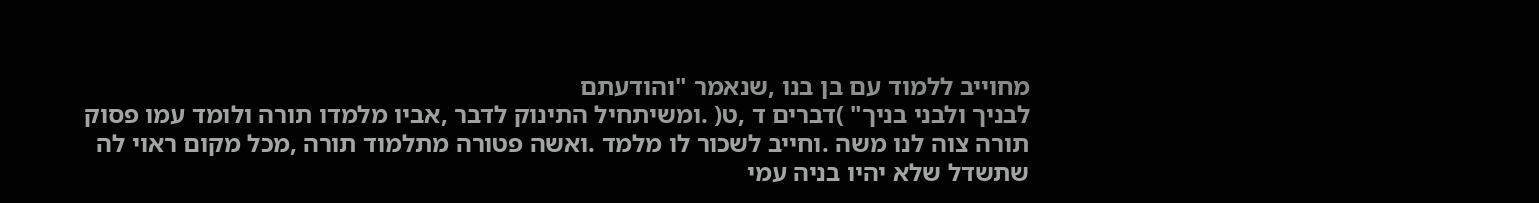מחוייב ללמוד עם בן בנו ,שנאמר "והודעתם
לבניך ולבני בניך" )דברים ד ,ט( .ומשיתחיל התינוק לדבר ,אביו מלמדו תורה ולומד עמו פסוק
תורה צוה לנו משה .וחייב לשכור לו מלמד .ואשה פטורה מתלמוד תורה ,מכל מקום ראוי לה
שתשדל שלא יהיו בניה עמי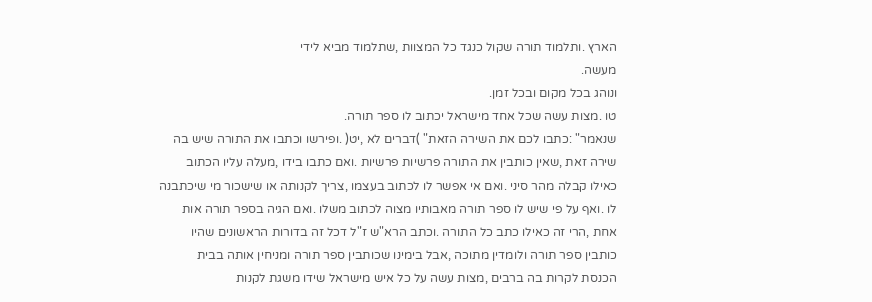הארץ .ותלמוד תורה שקול כנגד כל המצוות ,שתלמוד מביא לידי
מעשה.
ונוהג בכל מקום ובכל זמן.
טו .מצות עשה שכל אחד מישראל יכתוב לו ספר תורה.
שנאמר" :כתבו לכם את השירה הזאת" )דברים לא ,יט( .ופירשו וכתבו את התורה שיש בה
שירה זאת ,שאין כותבין את התורה פרשיות פרשיות .ואם כתבו בידו ,מעלה עליו הכתוב
כאילו קבלה מהר סיני .ואם אי אפשר לו לכתוב בעצמו ,צריך לקנותה או שישכור מי שיכתבנה
לו .ואף על פי שיש לו ספר תורה מאבותיו מצוה לכתוב משלו .ואם הגיה בספר תורה אות
אחת ,הרי זה כאילו כתב כל התורה .וכתב הרא"ש ז"ל דכל זה בדורות הראשונים שהיו
כותבין ספר תורה ולומדין מתוכה ,אבל בימינו שכותבין ספר תורה ומניחין אותה בבית
הכנסת לקרות בה ברבים ,מצות עשה על כל איש מישראל שידו משגת לקנות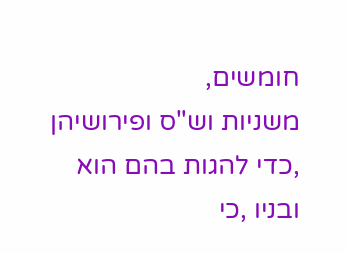חומשים,
משניות וש"ס ופירושיהן ,כדי להגות בהם הוא ובניו ,כי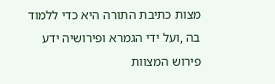מצות כתיבת התורה היא כדי ללמוד
בה ,ועל ידי הגמרא ופירושיה ידע פירוש המצוות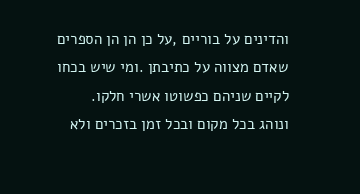והדינים על בוריים ,על כן הן הן הספרים
שאדם מצווה על כתיבתן .ומי שיש בכחו לקיים שניהם כפשוטו אשרי חלקו.
ונוהג בכל מקום ובכל זמן בזכרים ולא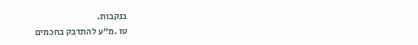בנקבות.
טז .מ"ע להתדבק בחכמים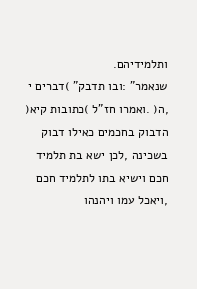ותלמידיהם.
שנאמר" :ובו תדבק" )דברים י ,ה( .ואמרו חז"ל )כתובות קיא( הדבוק בחכמים כאילו דבוק
בשכינה ,לכן ישא בת תלמיד חכם וישיא בתו לתלמיד חכם ,ויאכל עמו ויהנהו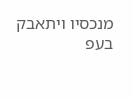מנכסיו ויתאבק
בעפ